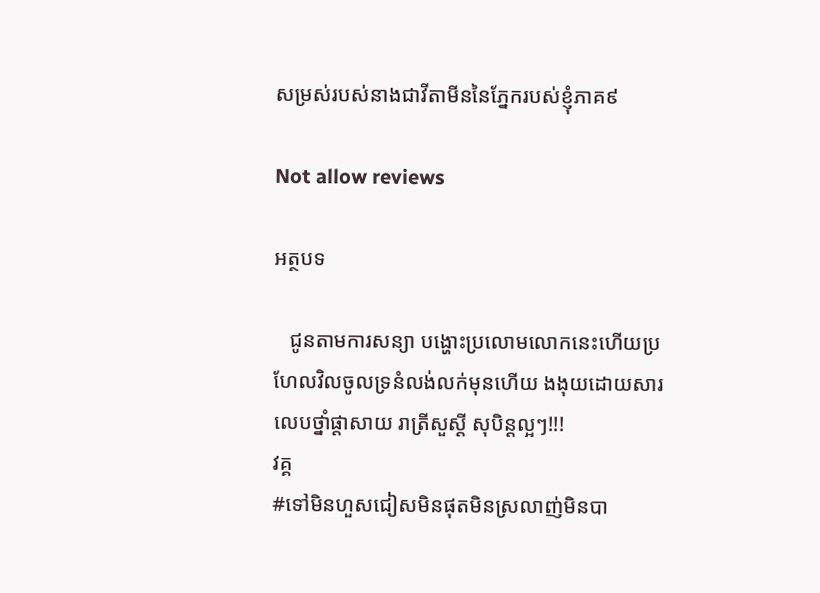សម្រស់របស់នាងជាវីតាមីននៃភ្នែករបស់ខ្ញុំភាគ៩

Not allow reviews

អត្ថបទ

   ជូនតាមការសន្យា បង្ហោះប្រលោមលោកនេះហើយប្រហែលវិលចូលទ្រនំលង់លក់មុនហើយ ងងុយដោយសារលេបថ្នាំផ្តាសាយ រាត្រីសួស្តី សុបិន្តល្អៗ!!!
វគ្គ
#ទៅមិនហួសជៀសមិនផុតមិនស្រលាញ់មិនបា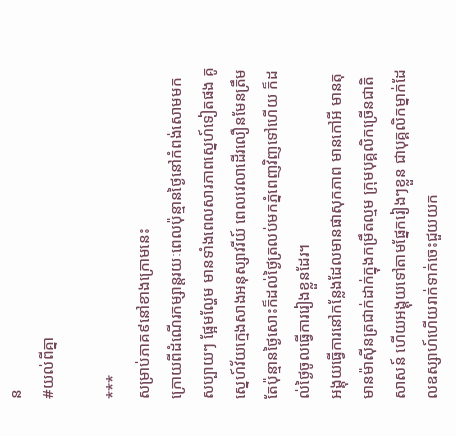ន
#យល់ពីគ្នា

***
សម្រាប់ភាគ៩នៅខាងក្រោមនេះ
ក្រោយពីដំណើរកម្សាន្តរយៈពេលប៉ុន្មានថ្ងៃនៅកំពង់សោមមក សប្បាយៗ ផ្អែមល្ហែម មានទាំងពេលសារភាពស្នេហ៍ទៀតផង គូស្នេហ៍វ័យក្មេងសាងអនុស្សាវរីយ៍ ពេលវេលាដើរលឿនមែនត្រឹមតែប៉ុន្មានថ្ងៃសោះក៏ដល់ថ្ងៃត្រលប់មកភ្នំពេញវិញទៅហើយ ក៏ដល់ថ្ងៃចូលធ្វើការរៀងខ្លួនដែរ។
អង្គុយធ្វើការនៅកន្លែងដែលមានផាសុកភាព មានកៅអី មានតុ មានម៉ាស៊ីនត្រជាក់ដាក់ក្នុងកម្រឹតល្មម ក្រុមបុគ្គលិកច្រើនជាតិសាសន៍ ហើយអង្គុយទៅតាមផ្នែករៀងៗខ្លួន ជាបុគ្គលិកម្នាក់ដែលឧស្សាហ៍ហើយរាក់ទាក់ចេះជួយយក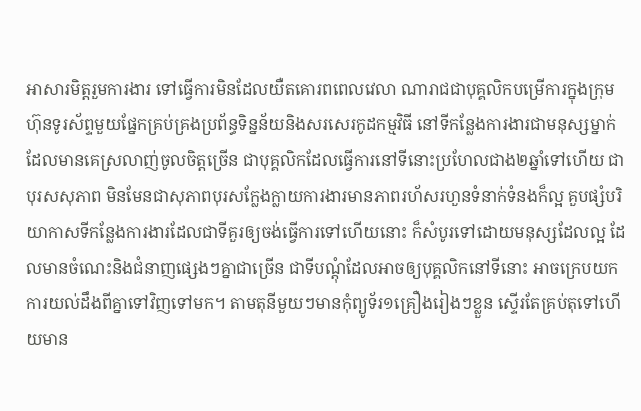អាសារមិត្តរួមការងារ ទៅធ្វើការមិនដែលយឺតគោរពពេលវេលា ណារាជជាបុគ្គលិកបម្រើការក្នុងក្រុមហ៊ុនទូរស័ព្ទមួយផ្នែកគ្រប់គ្រងប្រព័ន្ធទិន្នន័យនិងសរសេរកូដកម្មវិធី នៅទីកន្លែងការងារជាមនុស្សម្នាក់ដែលមានគេស្រលាញ់ចូលចិត្តច្រើន ជាបុគ្គលិកដែលធ្វើការនៅទីនោះប្រហែលជាង២ឆ្នាំទៅហើយ ជាបុរសសុភាព មិនមែនជាសុភាពបុរសក្លែងក្លាយការងារមានភាពរហ័សរហួនទំនាក់ទំនងក៏ល្អ គួបផ្សំបរិយាកាសទីកន្លែងការងារដែលជាទីគួរឲ្យចង់ធ្វើការទៅហើយនោះ ក៏សំបូរទៅដោយមនុស្សដែលល្អ ដែលមានចំណេះនិងជំនាញផ្សេងៗគ្នាជាច្រើន ជាទីបណ្តុំដែលអាចឲ្យបុគ្គលិកនៅទីនោះ អាចក្រេបយកការយល់ដឹងពីគ្នាទៅវិញទៅមក។ តាមតុនីមួយៗមានកុំព្យូទ័រ១គ្រឿងរៀងៗខ្លួន ស្ទើរតែគ្រប់តុទៅហើយមាន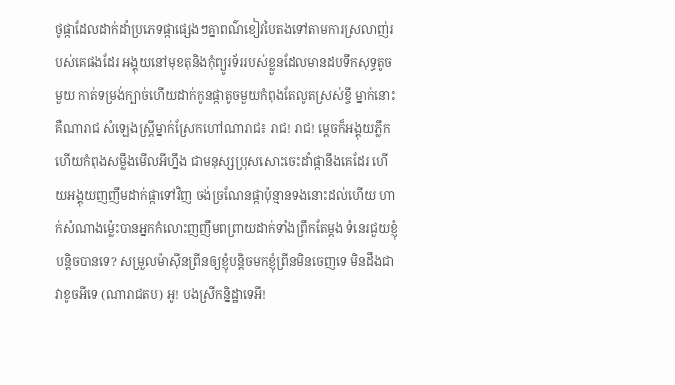ថូផ្កាដែលដាក់ដាំប្រភេទផ្កាផ្សេងៗគ្នាពណ៌ខៀវបៃតងទៅតាមការស្រលាញ់របស់គេផងដែរ អង្គុយនៅមុខតុនិងកុំព្យូរទ័ររបស់ខ្លួនដែលមានដបទឹកសុទ្ធតូចមួយ កាត់ទម្រង់ក្បាច់ហើយដាក់កូនផ្កាតូចមួយកំពុងតែលូតស្រស់ខ្ចី ម្នាក់នោះគឺណារាជ សំឡេងស្រ្តីម្នាក់ស្រែកហៅណារាជ៖ រាជ! រាជ! ម្តេចក៏អង្គុយភ្លឹកហើយកំពុងសម្លឹងមើលអីហ្នឹង ជាមនុស្សប្រុសសោះចេះដាំផ្កានឹងគេដែរ ហើយអង្គុយញញឹមដាក់ផ្កាទៅវិញ ចង់ច្រណែនផ្កាប៉ុន្មានទងនោះដល់ហើយ ហាក់សំណាងម៉្លេះបានអ្នកកំលោះញញឹមពព្រាយដាក់ទាំងព្រឹកតែម្តង ទំនេរជួយខ្ញុំបន្តិចបានទេ? សម្រួលម៉ាស៊ីនព្រីនឲ្យខ្ញុំបន្តិចមកខ្ញុំព្រីនមិនចេញទេ មិនដឹងជាវាខូចអីទេ (ណារាជតប) អូ! បងស្រីកន្និដ្ឋាទេអី!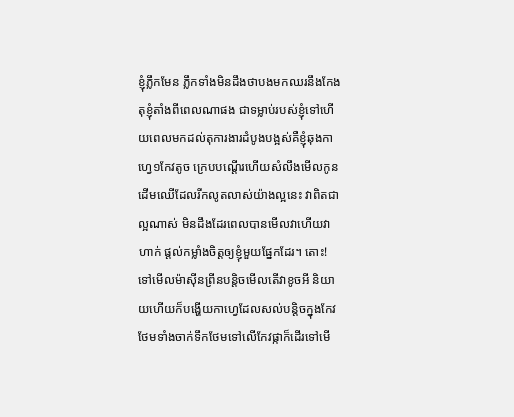ខ្ញុំភ្លឹកមែន ភ្លឹកទាំងមិនដឹងថាបងមកឈរនឹងកែងតុខ្ញុំតាំងពីពេលណាផង ជាទម្លាប់របស់ខ្ញុំទៅហើយពេលមកដល់តុការងារដំបូងបង្អស់គឺខ្ញុំឆុងកាហ្វេ១កែវតូច ក្រេបបណ្តើរហើយសំលឹងមើលកូនដើមឈើដែលរីកលូតលាស់យ៉ាងល្អនេះ វាពិតជាល្អណាស់ មិនដឹងដែរពេលបានមើលវាហើយវាហាក់ ផ្តល់កម្លាំងចិត្តឲ្យខ្ញុំមួយផ្នែកដែរ។ តោះ! ទៅមើលម៉ាស៊ីនព្រីនបន្តិចមើលតើវាខូចអី និយាយហើយក៏បង្ហើយកាហ្វេដែលសល់បន្តិចក្នុងកែវ ថែមទាំងចាក់ទឹកថែមទៅលើកែវផ្កាក៏ដើរទៅមើ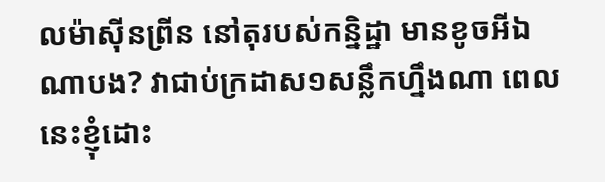លម៉ាស៊ីនព្រីន នៅតុរបស់កន្និដ្ឋា មានខូចអីឯណាបង? វាជាប់ក្រដាស១សន្លឹកហ្នឹងណា ពេលនេះខ្ញុំដោះ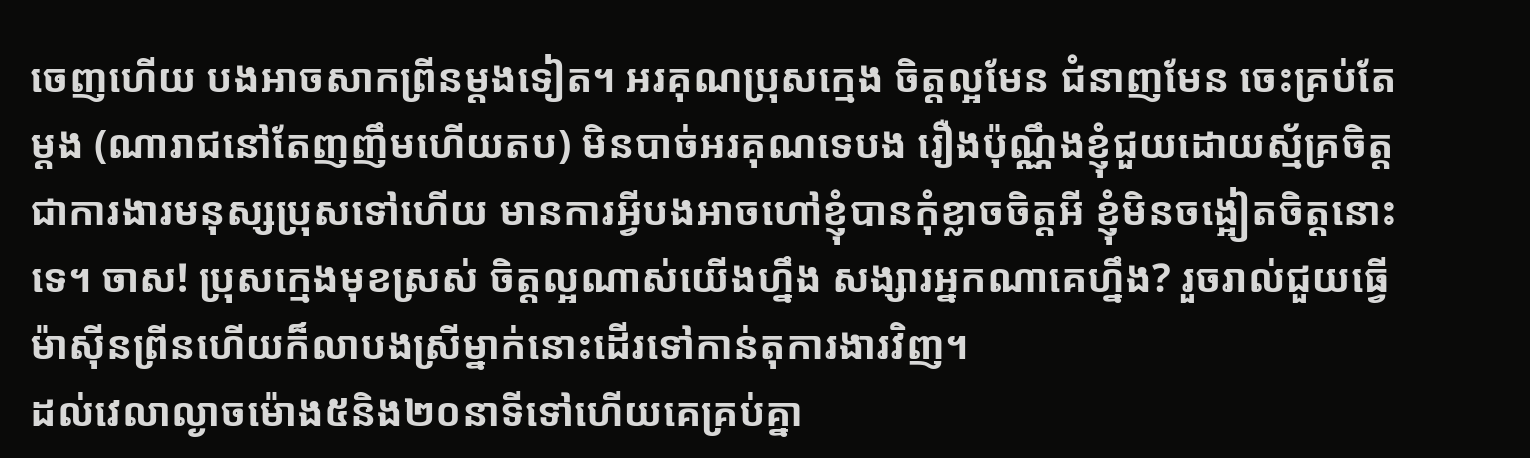ចេញហើយ បងអាចសាកព្រីនម្តងទៀត។ អរគុណប្រុសក្មេង ចិត្តល្អមែន ជំនាញមែន ចេះគ្រប់តែម្តង (ណារាជនៅតែញញឹមហើយតប) មិនបាច់អរគុណទេបង រឿងប៉ុណ្ណឹងខ្ញុំជួយដោយស្ម័គ្រចិត្ត ជាការងារមនុស្សប្រុសទៅហើយ មានការអ្វីបងអាចហៅខ្ញុំបានកុំខ្លាចចិត្តអី ខ្ញុំមិនចង្អៀតចិត្តនោះទេ។ ចាស! ប្រុសក្មេងមុខស្រស់ ចិត្តល្អណាស់យើងហ្នឹង សង្សារអ្នកណាគេហ្នឹង? រួចរាល់ជួយធ្វើម៉ាស៊ីនព្រីនហើយក៏លាបងស្រីម្នាក់នោះដើរទៅកាន់តុការងារវិញ។
ដល់វេលាល្ងាចម៉ោង៥និង២០នាទីទៅហើយគេគ្រប់គ្នា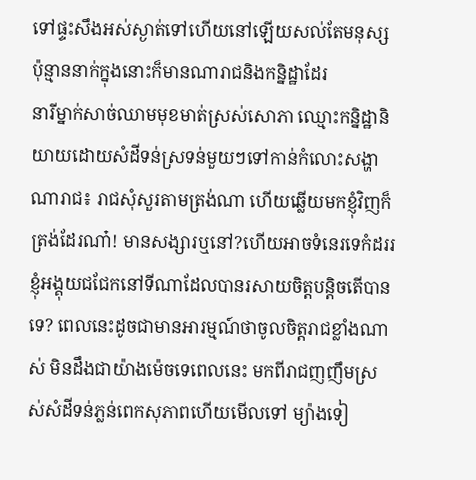ទៅផ្ទះសឹងអស់ស្ងាត់ទៅហើយនៅឡើយសល់តែមនុស្សប៉ុន្មាននាក់ក្នុងនោះក៏មានណារាជនិងកន្និដ្ឋាដែរ
នារីម្នាក់សាច់ឈាមមុខមាត់ស្រស់សោភា ឈ្មោះកន្និដ្ឋានិយាយដោយសំដីទន់ស្រទន់មួយៗទៅកាន់កំលោះសង្ហាណារាជ៖ រាជសុំសួរតាមត្រង់ណា ហើយឆ្លើយមកខ្ញុំវិញក៏ត្រង់ដែរណា៎! មានសង្សារឬនៅ?ហើយអាចទំនេរទេកំដររខ្ញុំអង្គុយជជែកនៅទីណាដែលបានរសាយចិត្តបន្តិចតើបានទេ? ពេលនេះដូចជាមានអារម្មណ៍ថាចូលចិត្តរាជខ្លាំងណាស់ មិនដឹងជាយ៉ាងម៉េចទេពេលនេះ មកពីរាជញញឹមស្រស់សំដីទន់ភ្លន់ពេកសុភាពហើយមើលទៅ ម្យ៉ាងទៀ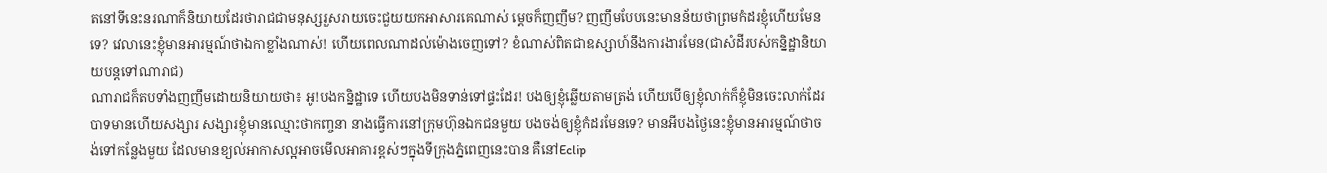តនៅទីនេះនរណាក៏និយាយដែរថារាជជាមនុស្សរួសរាយចេះជួយយកអាសារគេណាស់ ម្តេចក៏ញញឹម? ញញឹមបែបនេះមានន័យថាព្រមកំដរខ្ញុំហើយមែនទេ? វេលានេះខ្ញុំមានអារម្មណ៍ថាឯកាខ្លាំងណាស់! ហើយពេលណាដល់ម៉ោងចេញទៅ? ខំណាស់ពិតជាឧស្សាហ៍នឹងការងារមែន(ជាសំដីរបស់កន្និដ្ឋានិយាយបន្តទៅណារាជ)
ណារាជក៏តបទាំងញញឹមដោយនិយាយថា៖ អូ!បងកន្និដ្ឋាទេ ហើយបងមិនទាន់ទៅផ្ទះដែរ! បងឲ្យខ្ញុំឆ្លើយតាមត្រង់ ហើយបើឲ្យខ្ញុំលាក់ក៏ខ្ញុំមិនចេះលាក់ដែរ បាទមានហើយសង្សារ សង្សារខ្ញុំមានឈ្មោះថាកញ្ចនា នាងធ្វើការនៅក្រុមហ៊ុនឯកជនមួយ បងចង់ឲ្យខ្ញុំកំដរមែនទេ? មានអីបងថ្ងៃនេះខ្ញុំមានអារម្មណ៍ថាចង់ទៅកន្លែងមួយ ដែលមានខ្យល់អាកាសល្អអាចមើលអាគារខ្ពស់ៗក្នុងទីក្រុងភ្នំពេញនេះបាន គឺនៅEclip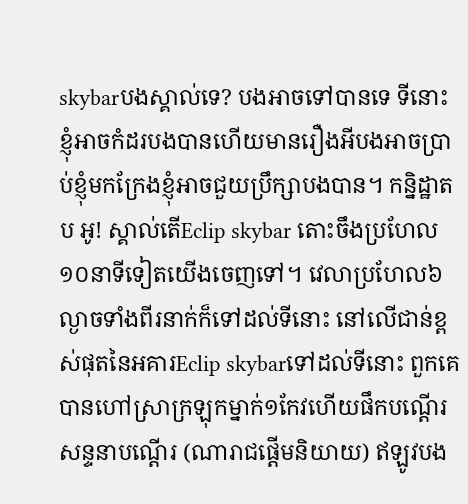skybarបងស្គាល់ទេ? បងអាចទៅបានទេ ទីនោះខ្ញុំអាចកំដរបងបានហើយមានរឿងអីបងអាចប្រាប់ខ្ញុំមកក្រែងខ្ញុំអាចជួយប្រឹក្សាបងបាន។ កន្និដ្ឋាតប អូ! ស្គាល់តើEclip skybar តោះចឹងប្រហែល១០នាទីទៀតយើងចេញទៅ។ វេលាប្រហែល៦ល្ងាចទាំងពីរនាក់ក៏ទៅដល់ទីនោះ នៅលើជាន់ខ្ពស់ផុតនៃអគារEclip skybarទៅដល់ទីនោះ ពួកគេបានហៅស្រាក្រឡុកម្នាក់១កែវហើយផឹកបណ្តើរសន្ទនាបណ្តើរ (ណារាជផ្តើមនិយាយ) ឥឡូវបង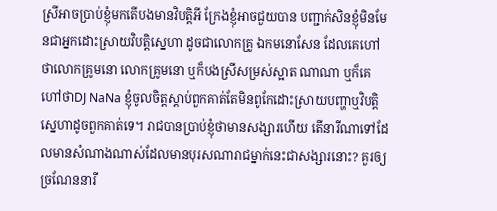ស្រីអាចប្រាប់ខ្ញុំមកតើបងមានវិបត្តិអី ក្រែងខ្ញុំអាចជួយបាន បញ្ជាក់សិនខ្ញុំមិនមែនជាអ្នកដោះស្រាយវិបត្តិស្នេហា ដូចជាលោកគ្រូ ឯកមនោសែន ដែលគេហៅថាលោកគ្រូមនោ លោកគ្រូមនោ ឬក៏បងស្រីសម្រស់ស្អាត ណាណា ឬក៏គេហៅថាDJ NaNa ខ្ញុំចូលចិត្តស្តាប់ពួកគាត់តែមិនពូកែដោះស្រាយបញ្ហាឬវិបត្តិស្នេហាដូចពួកគាត់ទេ។ រាជបានប្រាប់ខ្ញុំថាមានសង្សារហើយ តើនារីណាទៅដែលមានសំណាងណាស់ដែលមានបុរសណារាជម្នាក់នេះជាសង្សារនោះ? គួរឲ្យច្រណែននារី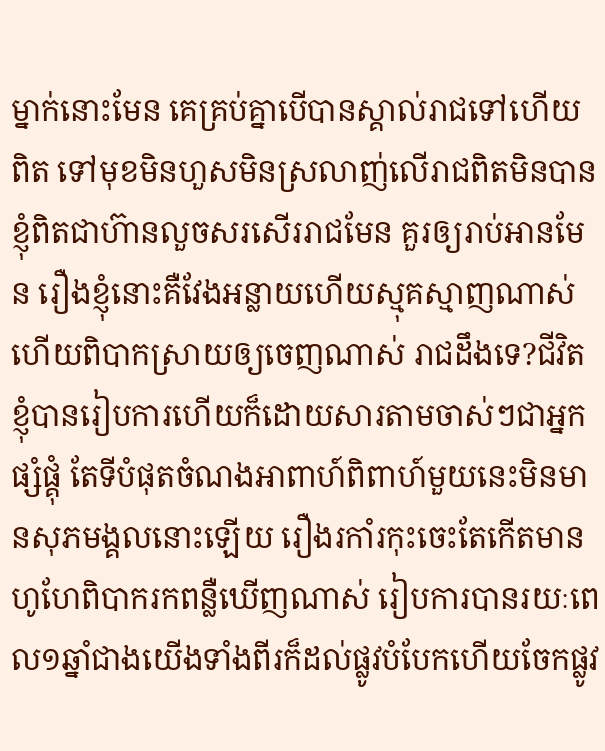ម្នាក់នោះមែន គេគ្រប់គ្នាបើបានស្គាល់រាជទៅហើយពិត ទៅមុខមិនហួសមិនស្រលាញ់លើរាជពិតមិនបាន ខ្ញុំពិតជាហ៊ានលួចសរសើររាជមែន គួរឲ្យរាប់អានមែន រឿងខ្ញុំនោះគឺវែងអន្លាយហើយស្មុគស្មាញណាស់ហើយពិបាកស្រាយឲ្យចេញណាស់ រាជដឹងទេ?ជីវិតខ្ញុំបានរៀបការហើយក៏ដោយសារតាមចាស់ៗជាអ្នកផ្សំផ្គុំ តែទីបំផុតចំណងអាពាហ៍ពិពាហ៍មួយនេះមិនមានសុភមង្គលនោះឡើយ រឿងរកាំរកុះចេះតែកើតមានហូហែពិបាករកពន្លឺឃើញណាស់ រៀបការបានរយៈពេល១ឆ្នាំជាងយើងទាំងពីរក៏ដល់ផ្លូវបំបែកហើយចែកផ្លូវ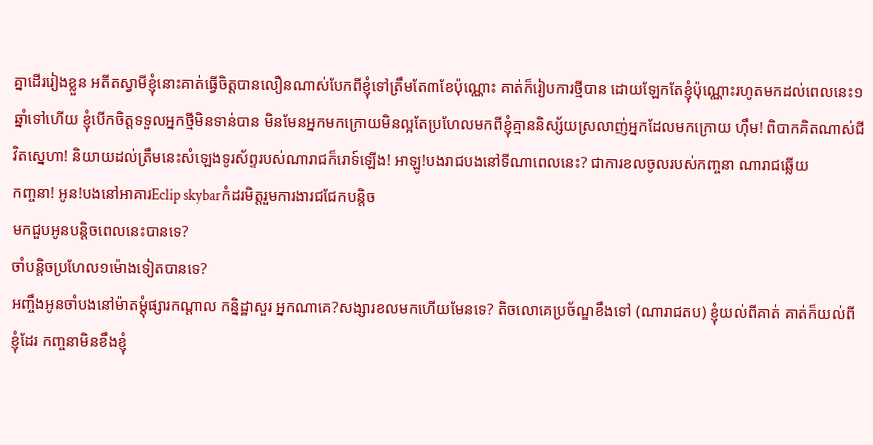គ្នាដើររៀងខ្លួន អតីតស្វាមីខ្ញុំនោះគាត់ធ្វើចិត្តបានលឿនណាស់បែកពីខ្ញុំទៅត្រឹមតែ៣ខែប៉ុណ្ណោះ គាត់ក៏រៀបការថ្មីបាន ដោយឡែកតែខ្ញុំប៉ុណ្ណោះរហូតមកដល់ពេលនេះ១ឆ្នាំទៅហើយ ខ្ញុំបើកចិត្តទទួលអ្នកថ្មីមិនទាន់បាន មិនមែនអ្នកមកក្រោយមិនល្អតែប្រហែលមកពីខ្ញុំគ្មាននិស្ស័យស្រលាញ់អ្នកដែលមកក្រោយ ហុឹម! ពិបាកគិតណាស់ជីវិតស្នេហា! និយាយដល់ត្រឹមនេះសំឡេងទូរស័ព្ទរបស់ណារាជក៏រោទ៍ឡើង! អាឡូ!បងរាជបងនៅទីណាពេលនេះ? ជាការខលចូលរបស់កញ្ចនា ណារាជឆ្លើយ
កញ្ចនា! អូន!បងនៅអាគារEclip skybarកំដរមិត្តរួមការងារជជែកបន្តិច
មកជួបអូនបន្តិចពេលនេះបានទេ?
ចាំបន្តិចប្រហែល១ម៉ោងទៀតបានទេ?
អញ្ចឹងអូនចាំបងនៅម៉ាតម្តុំផ្សារកណ្តាល កន្និដ្ឋាសួរ អ្នកណាគេ?សង្សារខលមកហើយមែនទេ? តិចលោគេប្រច័ណ្ឌខឹងទៅ (ណារាជតប) ខ្ញុំយល់ពីគាត់ គាត់ក៏យល់ពីខ្ញុំដែរ កញ្ចនាមិនខឹងខ្ញុំ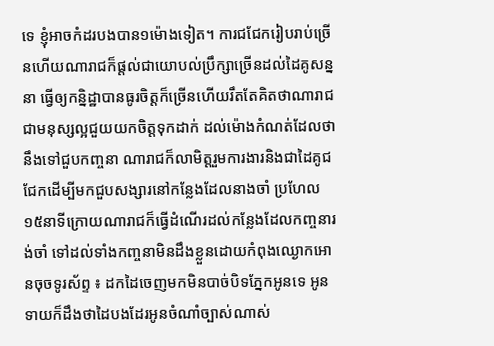ទេ ខ្ញុំអាចកំដរបងបាន១ម៉ោងទៀត។ ការជជែករៀបរាប់ច្រើនហើយណារាជក៏ផ្តល់ជាយោបល់ប្រឹក្សាច្រើនដល់ដៃគូសន្ននា ធ្វើឲ្យកន្និដ្ឋាបានធូរចិត្តក៏ច្រើនហើយរឹតតែគិតថាណារាជជាមនុស្សល្អជួយយកចិត្តទុកដាក់ ដល់ម៉ោងកំណត់ដែលថានឹងទៅជួបកញ្ចនា ណារាជក៏លាមិត្តរួមការងារនិងជាដៃគូជជែកដើម្បីមកជួបសង្សារនៅកន្លែងដែលនាងចាំ ប្រហែល១៥នាទីក្រោយណារាជក៏ធ្វើដំណើរដល់កន្លែងដែលកញ្ចនារង់ចាំ ទៅដល់ទាំងកញ្ចនាមិនដឹងខ្លួនដោយកំពុងឈ្ងោកអោនចុចទូរស័ព្ទ ៖ ដកដៃចេញមកមិនបាច់បិទភ្នែកអូនទេ អូនទាយក៏ដឹងថាដៃបងដែរអូនចំណាំច្បាស់ណាស់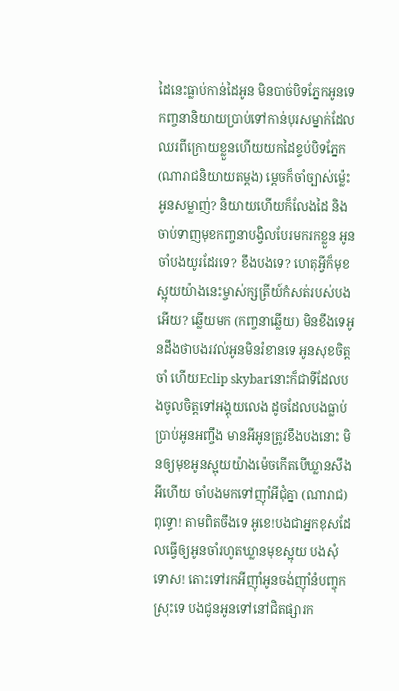ដៃនេះធ្លាប់កាន់ដៃអូន មិនបាច់បិទភ្នែកអូនទេ កញ្ចនានិយាយប្រាប់ទៅកាន់បុរសម្នាក់ដែលឈរពីក្រោយខ្លួនហើយយកដៃខ្ទប់បិទភ្នែក (ណារាជនិយាយតម្តង) ម្តេចក៏ចាំច្បាស់ម៉្លេះអូនសម្លាញ់? និយាយហើយក៏លែងដៃ និងចាប់ទាញមុខកញ្ចនាបង្វិលបែរមករកខ្លួន អូនចាំបងយូរដែរទេ? ខឹងបងទេ? ហេតុអ្វីក៏មុខស្អុយយ៉ាងនេះម្ចាស់ក្សត្រីយ៍កំសត់របស់បងអើយ? ឆ្លើយមក (កញ្ចនាឆ្លើយ) មិនខឹងទេអូនដឹងថាបងរវល់អូនមិនរំខានទេ អូនសុខចិត្តចាំ ហើយEclip skybarនោះក៏ជាទីដែលបងចូលចិត្តទៅអង្គុយលេង ដូចដែលបងធ្លាប់ប្រាប់អូនអញ្ចឹង មានអីអូនត្រូវខឹងបងនោះ មិនឲ្យមុខអូនស្អុយយ៉ាងម៉េចកើតបើឃ្លានសឹងអីហើយ ចាំបងមកទៅញុាំអីជុំគ្នា (ណារាជ) ពុទ្ធោ! តាមពិតចឹងទេ អូខេ!បងជាអ្នកខុសដែលធ្វើឲ្យអូនចាំរហូតឃ្លានមុខស្អុយ បងសុំទោស! តោះទៅរកអីញុាំអូនចង់ញុាំនំបញ្ចុកស្រុះទេ បងជូនអូនទៅនៅជិតផ្សារក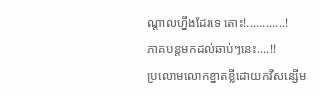ណ្តាលហ្នឹងដែរទេ តោះ!............!
ភាគបន្តមកដល់ឆាប់ៗនេះ....!!
ប្រលោមលោកខ្នាតខ្លីដោយកវីសន្សើម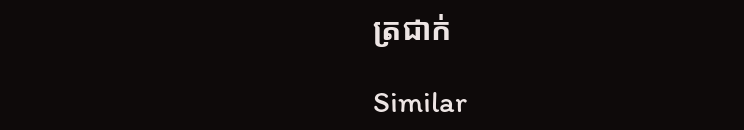ត្រជាក់

Similar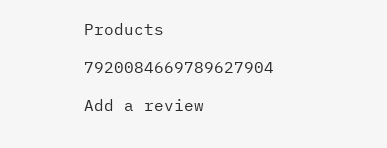Products

7920084669789627904

Add a review